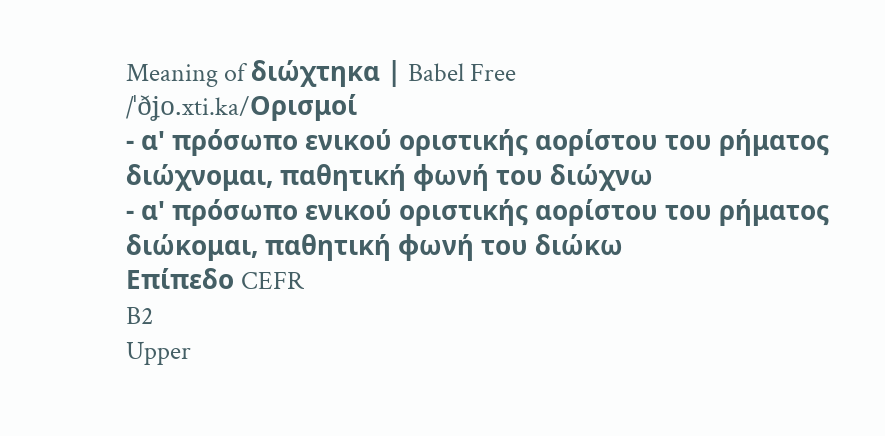Meaning of διώχτηκα | Babel Free
/ˈðʝo.xti.ka/Ορισμοί
- α' πρόσωπο ενικού οριστικής αορίστου του ρήματος διώχνομαι, παθητική φωνή του διώχνω
- α' πρόσωπο ενικού οριστικής αορίστου του ρήματος διώκομαι, παθητική φωνή του διώκω
Επίπεδο CEFR
B2
Upper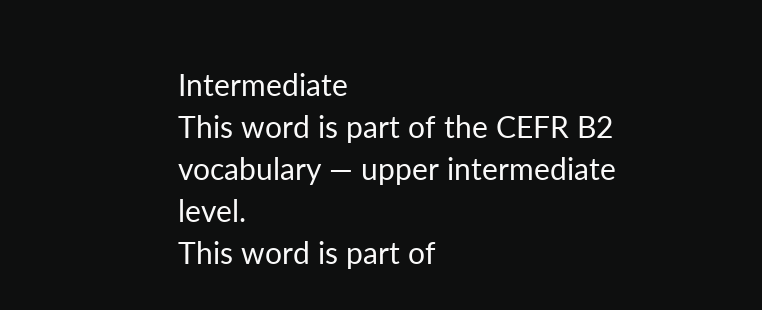Intermediate
This word is part of the CEFR B2 vocabulary — upper intermediate level.
This word is part of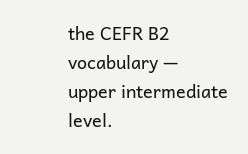the CEFR B2 vocabulary — upper intermediate level.